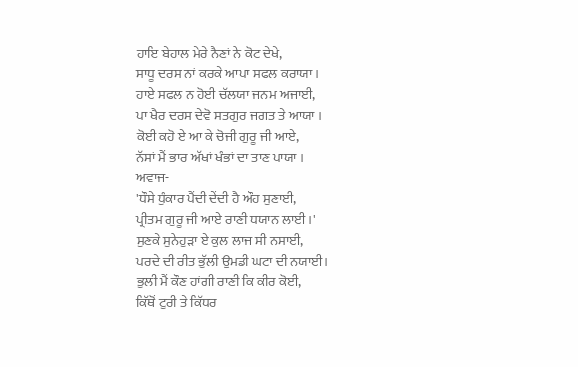ਹਾਇ ਬੇਹਾਲ ਮੇਰੇ ਨੈਣਾਂ ਨੇ ਕੋਟ ਦੇਖੇ,
ਸਾਧੂ ਦਰਸ ਨਾਂ ਕਰਕੇ ਆਪਾ ਸਫਲ ਕਰਾਯਾ ।
ਹਾਏ ਸਫਲ ਨ ਹੋਈ ਚੱਲਯਾ ਜਨਮ ਅਜਾਈ,
ਪਾ ਖੈਰ ਦਰਸ ਦੇਵੋ ਸਤਗੁਰ ਜਗਤ ਤੇ ਆਯਾ ।
ਕੋਈ ਕਹੋ ਏ ਆ ਕੇ ਚੋਜੀ ਗੁਰੂ ਜੀ ਆਏ,
ਨੱਸਾਂ ਮੈਂ ਭਾਰ ਅੱਖਾਂ ਖੰਭਾਂ ਦਾ ਤਾਣ ਪਾਯਾ ।
ਅਵਾਜ-
'ਧੌਸੇ ਧੁੰਕਾਰ ਪੈਂਦੀ ਦੇਂਦੀ ਹੈ ਔਹ ਸੁਣਾਈ,
ਪ੍ਰੀਤਮ ਗੁਰੂ ਜੀ ਆਏ ਰਾਣੀ ਧਯਾਨ ਲਾਈ ।'
ਸੁਣਕੇ ਸੁਨੇਹੁੜਾ ਏ ਕੁਲ ਲਾਜ ਸੀ ਨਸਾਈ,
ਪਰਦੇ ਦੀ ਰੀਤ ਭੁੱਲੀ ਉਮਡੀ ਘਟਾ ਦੀ ਨਯਾਈ।
ਭੁਲੀ ਮੈਂ ਕੌਣ ਹਾਂਗੀ ਰਾਣੀ ਕਿ ਕੀਰ ਕੋਈ,
ਕਿੱਥੋਂ ਟੁਰੀ ਤੇ ਕਿੱਧਰ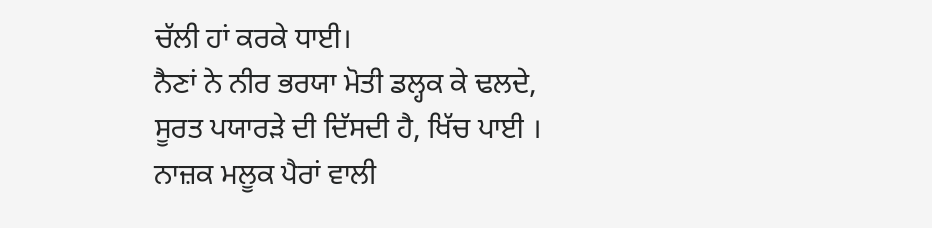ਚੱਲੀ ਹਾਂ ਕਰਕੇ ਧਾਈ।
ਨੈਣਾਂ ਨੇ ਨੀਰ ਭਰਯਾ ਮੋਤੀ ਡਲ੍ਹਕ ਕੇ ਢਲਦੇ,
ਸੂਰਤ ਪਯਾਰੜੇ ਦੀ ਦਿੱਸਦੀ ਹੈ, ਖਿੱਚ ਪਾਈ ।
ਨਾਜ਼ਕ ਮਲੂਕ ਪੈਰਾਂ ਵਾਲੀ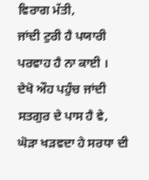ਵਿਰਾਗ ਮੱਤੀ,
ਜਾਂਦੀ ਟੁਰੀ ਹੈ ਪਯਾਰੀ ਪਰਵਾਹ ਹੈ ਨਾ ਕਾਈ ।
ਦੇਖੋ ਔਹ ਪਹੁੰਚ ਜਾਂਦੀ ਸਤਗੁਰ ਦੇ ਪਾਸ ਹੈ ਵੇ,
ਘੋੜਾ ਖੜਵਦਾ ਹੇ ਸਰਧਾ ਦੀ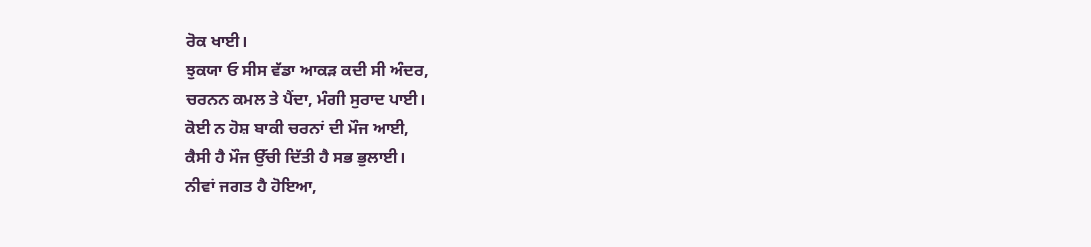ਰੋਕ ਖਾਈ।
ਝੁਕਯਾ ਓ ਸੀਸ ਵੱਡਾ ਆਕੜ ਕਦੀ ਸੀ ਅੰਦਰ,
ਚਰਨਨ ਕਮਲ ਤੇ ਪੈਂਦਾ, ਮੰਗੀ ਸੁਰਾਦ ਪਾਈ।
ਕੋਈ ਨ ਹੋਸ਼ ਬਾਕੀ ਚਰਨਾਂ ਦੀ ਮੌਜ ਆਈ,
ਕੈਸੀ ਹੈ ਮੌਜ ਉੱਚੀ ਦਿੱਤੀ ਹੈ ਸਭ ਭੁਲਾਈ।
ਨੀਵਾਂ ਜਗਤ ਹੈ ਹੋਇਆ,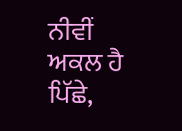ਨੀਵੀਂ ਅਕਲ ਹੈ ਪਿੱਛੇ,